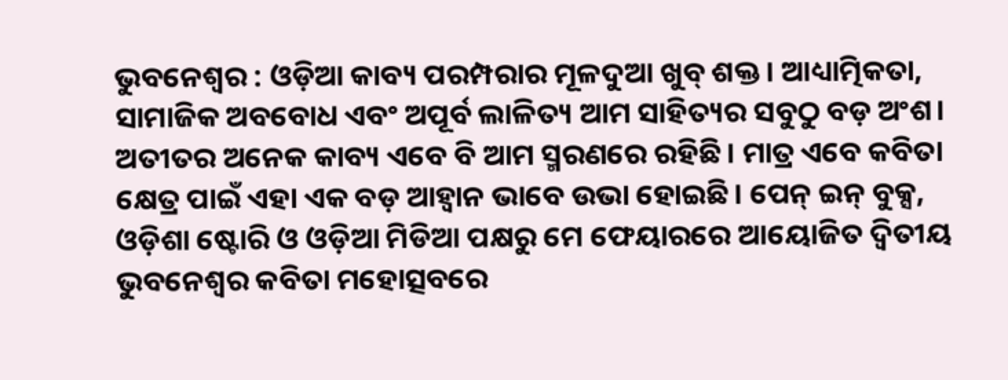ଭୁବନେଶ୍ୱର : ଓଡ଼ିଆ କାବ୍ୟ ପରମ୍ପରାର ମୂଳଦୁଆ ଖୁବ୍ ଶକ୍ତ। ଆଧ୍ୟାତ୍ମିକତା, ସାମାଜିକ ଅବବୋଧ ଏବଂ ଅପୂର୍ବ ଲାଳିତ୍ୟ ଆମ ସାହିତ୍ୟର ସବୁଠୁ ବଡ଼ ଅଂଶ। ଅତୀତର ଅନେକ କାବ୍ୟ ଏବେ ବି ଆମ ସ୍ମରଣରେ ରହିଛି। ମାତ୍ର ଏବେ କବିତା କ୍ଷେତ୍ର ପାଇଁ ଏହା ଏକ ବଡ଼ ଆହ୍ଵାନ ଭାବେ ଉଭା ହୋଇଛି। ପେନ୍ ଇନ୍ ବୁକ୍ସ, ଓଡ଼ିଶା ଷ୍ଟୋରି ଓ ଓଡ଼ିଆ ମିଡିଆ ପକ୍ଷରୁ ମେ ଫେୟାରରେ ଆୟୋଜିତ ଦ୍ୱିତୀୟ ଭୁବନେଶ୍ୱର କବିତା ମହୋତ୍ସବରେ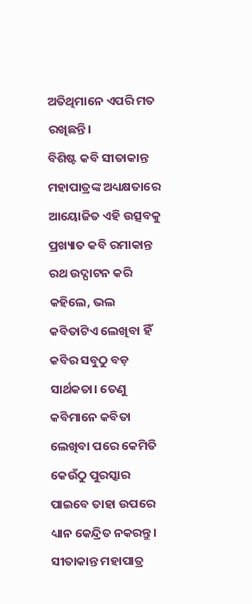ଅତିଥିମାନେ ଏପରି ମତ ରଖିଛନ୍ତି।
ବିଶିଷ୍ଟ କବି ସୀତାକାନ୍ତ ମହାପାତ୍ରଙ୍କ ଅଧ୍ୟକ୍ଷତାରେ ଆୟୋଜିତ ଏହି ଉତ୍ସବକୁ ପ୍ରଖ୍ୟାତ କବି ରମାକାନ୍ତ ରଥ ଉଦ୍ଘାଟନ କରି କହିଲେ, ଭଲ କବିତାଟିଏ ଲେଖିବା ହିଁ କବିର ସବୁଠୁ ବଡ଼ ସାର୍ଥକତା। ତେଣୁ କବିମାନେ କବିତା ଲେଖିବା ପରେ କେମିତି କେଉଁଠୁ ପୁରସ୍କାର ପାଇବେ ତାହା ଉପରେ ଧ୍ୟାନ କେନ୍ଦ୍ରିତ ନକରନ୍ତୁ। ସୀତାକାନ୍ତ ମହାପାତ୍ର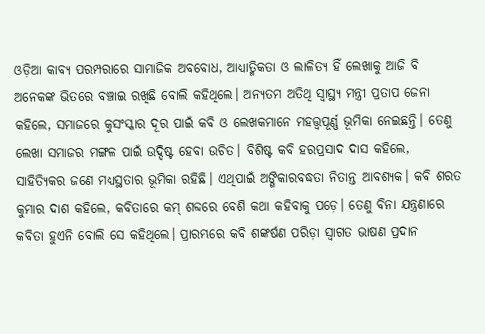ଓଡ଼ିଆ କାବ୍ୟ ପରମ୍ପରାରେ ସାମାଜିକ ଅବବୋଧ, ଆଧ୍ୟାତ୍ମିକତା ଓ ଲାଳିତ୍ୟ ହିଁ ଲେଖାକୁ ଆଜି ବି ଅନେକଙ୍କ ଭିତରେ ବଞ୍ଚାଇ ରଖିଛି ବୋଲି କହିଥିଲେ। ଅନ୍ୟତମ ଅତିଥି ସ୍ୱାସ୍ଥ୍ୟ ମନ୍ତ୍ରୀ ପ୍ରତାପ ଜେନା କହିଲେ, ସମାଜରେ କୁସଂସ୍କାର ଦୂର ପାଇଁ କବି ଓ ଲେଖକମାନେ ମହତ୍ତ୍ୱପୂର୍ଣ୍ଣ ଭୂମିକା ନେଇଛନ୍ତି। ତେଣୁ ଲେଖା ସମାଜର ମଙ୍ଗଳ ପାଇଁ ଉଦ୍ଦିଷ୍ଟ ହେବା ଉଚିତ। ବିଶିଷ୍ଟ କବି ହରପ୍ରସାଦ ଦାସ କହିଲେ, ସାହିତ୍ୟିକର ଜଣେ ମଧ୍ୟସ୍ଥତାର ଭୂମିକା ରହିଛି। ଏଥିପାଇଁ ଅଙ୍ଗିକାରବଦ୍ଧତା ନିତାନ୍ତ ଆବଶ୍ୟକ। କବି ଶରତ କୁମାର ଦାଶ କହିଲେ, କବିତାରେ କମ୍ ଶବ୍ଦରେ ବେଶି କଥା କହିବାକୁ ପଡ଼େ। ତେଣୁ ବିନା ଯନ୍ତ୍ରଣାରେ କବିତା ହୁଏନି ବୋଲି ସେ କହିଥିଲେ। ପ୍ରାରମ୍ଭରେ କବି ଶଙ୍କର୍ଷଣ ପରିଡ଼ା ସ୍ୱାଗତ ଭାଷଣ ପ୍ରଦାନ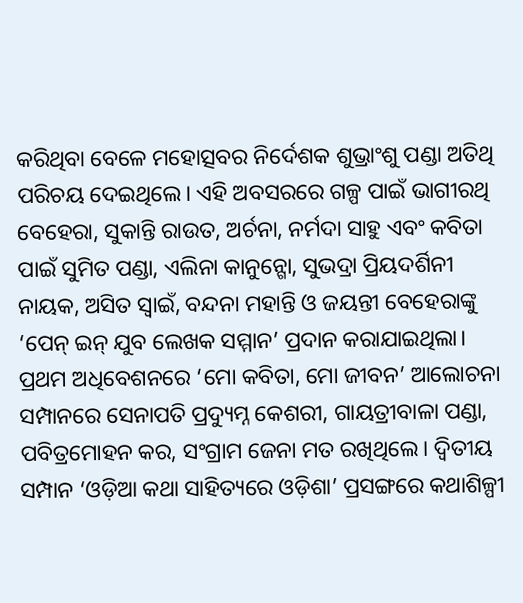କରିଥିବା ବେଳେ ମହୋତ୍ସବର ନିର୍ଦେଶକ ଶୁଭ୍ରାଂଶୁ ପଣ୍ଡା ଅତିଥି ପରିଚୟ ଦେଇଥିଲେ। ଏହି ଅବସରରେ ଗଳ୍ପ ପାଇଁ ଭାଗୀରଥି ବେହେରା, ସୁକାନ୍ତି ରାଉତ, ଅର୍ଚନା, ନର୍ମଦା ସାହୁ ଏବଂ କବିତା ପାଇଁ ସୁମିତ ପଣ୍ଡା, ଏଲିନା କାନୁନ୍ଗୋ, ସୁଭଦ୍ରା ପ୍ରିୟଦର୍ଶିନୀ ନାୟକ, ଅସିତ ସ୍ୱାଇଁ, ବନ୍ଦନା ମହାନ୍ତି ଓ ଜୟନ୍ତୀ ବେହେରାଙ୍କୁ ‘ପେନ୍ ଇନ୍ ଯୁବ ଲେଖକ ସମ୍ମାନ’ ପ୍ରଦାନ କରାଯାଇଥିଲା।
ପ୍ରଥମ ଅଧିବେଶନରେ ‘ମୋ କବିତା, ମୋ ଜୀବନ’ ଆଲୋଚନା ସମ୍ପାନରେ ସେନାପତି ପ୍ରଦ୍ୟୁମ୍ନ କେଶରୀ, ଗାୟତ୍ରୀବାଳା ପଣ୍ଡା, ପବିତ୍ରମୋହନ କର, ସଂଗ୍ରାମ ଜେନା ମତ ରଖିଥିଲେ। ଦ୍ୱିତୀୟ ସମ୍ପାନ ‘ଓଡ଼ିଆ କଥା ସାହିତ୍ୟରେ ଓଡ଼ିଶା’ ପ୍ରସଙ୍ଗରେ କଥାଶିଳ୍ପୀ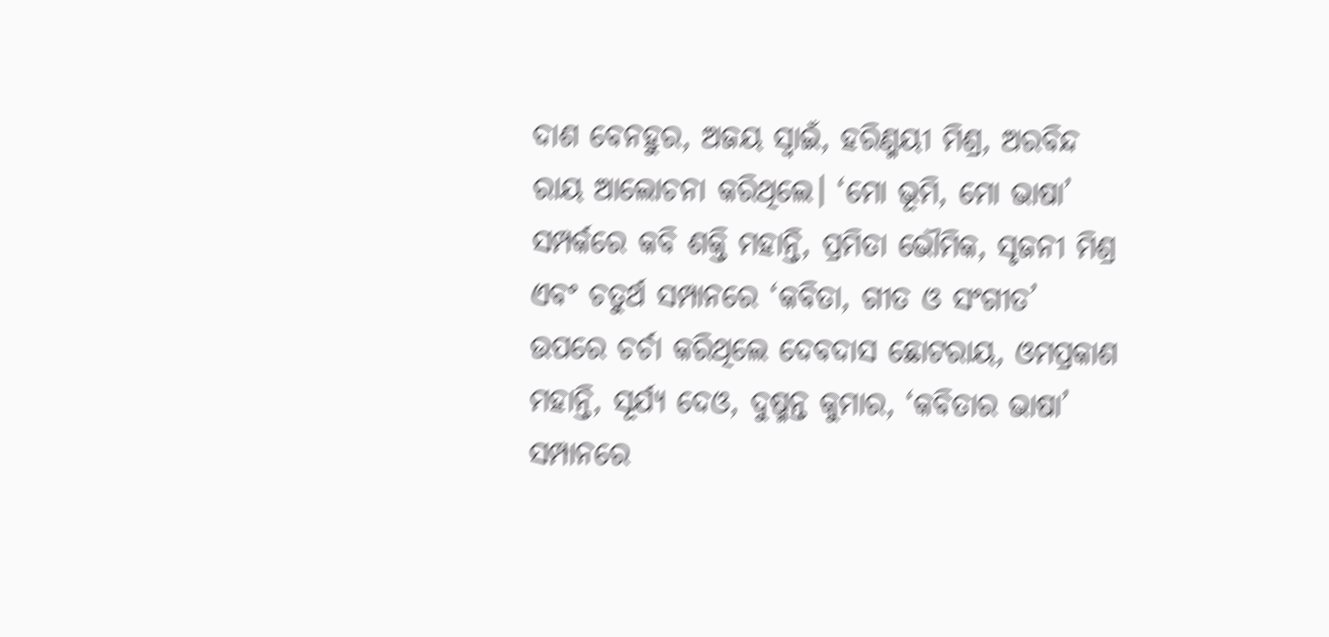ଦାଶ ବେନହୁର, ଅଜୟ ସ୍ୱାଇଁ, ହରିଣ୍ମୟୀ ମିଶ୍ର, ଅରବିନ୍ଦ ରାୟ ଆଲୋଚନା କରିଥିଲେ। ‘ମୋ ଭୂମି, ମୋ ଭାଷା’ ସମ୍ପର୍କରେ କବି ଶକ୍ତି ମହାନ୍ତି, ପ୍ରମିତା ଭୌମିକ, ସୃଜନୀ ମିଶ୍ର ଏବଂ ଚତୁର୍ଥ ସମ୍ପାନରେ ‘କବିତା, ଗୀତ ଓ ସଂଗୀତ’ ଉପରେ ଚର୍ଚା କରିଥିଲେ ଦେବଦାସ ଛୋଟରାୟ, ଓମପ୍ରକାଶ ମହାନ୍ତି, ସୂର୍ଯ୍ୟ ଦେଓ, ଦୁଷ୍ମନ୍ତ କୁମାର, ‘କବିତାର ଭାଷା’ ସମ୍ପାନରେ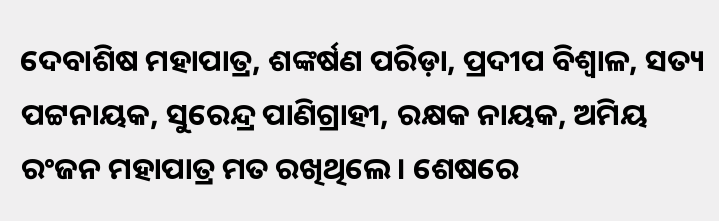ଦେବାଶିଷ ମହାପାତ୍ର, ଶଙ୍କର୍ଷଣ ପରିଡ଼ା, ପ୍ରଦୀପ ବିଶ୍ୱାଳ, ସତ୍ୟ ପଟ୍ଟନାୟକ, ସୁରେନ୍ଦ୍ର ପାଣିଗ୍ରାହୀ, ରକ୍ଷକ ନାୟକ, ଅମିୟ ରଂଜନ ମହାପାତ୍ର ମତ ରଖିଥିଲେ। ଶେଷରେ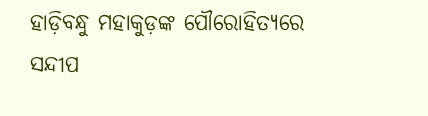ହାଡ଼ିବନ୍ଧୁ ମହାକୁଡ଼ଙ୍କ ପୌରୋହିତ୍ୟରେ ସନ୍ଦୀପ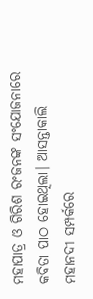ମହାପାତ୍ର ଓ ଗିରିଶ ରଂଜନଙ୍କ ସଂଯୋଜନାରେ କବିତା ପାଠ ହୋଇଥିଲା। ଆସନ୍ତାକାଲି ମହାନଦୀ ସମ୍ପର୍କରେ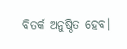ବିତର୍କ ଅନୁଷ୍ଠିତ ହେବ।